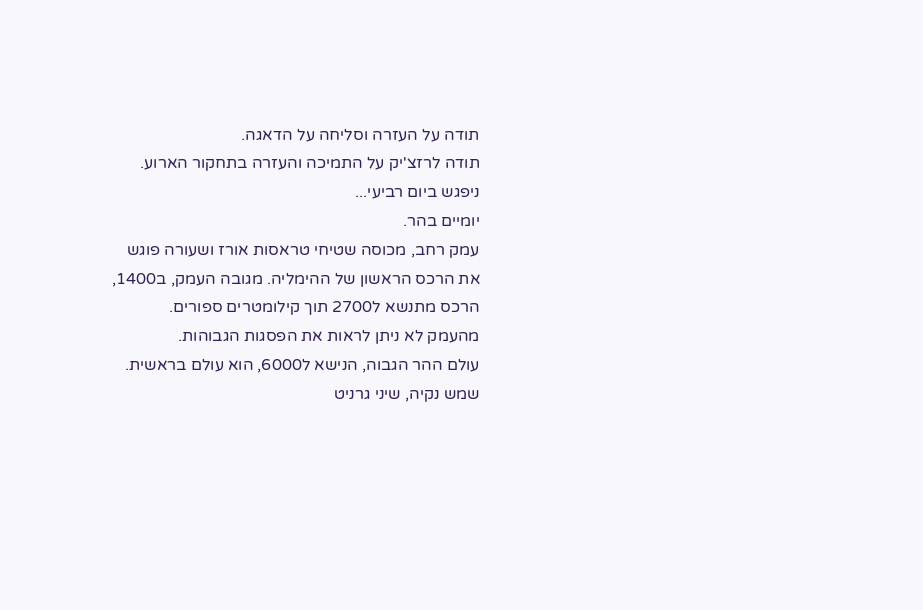תודה על העזרה וסליחה על הדאגה.
תודה לרזצ'יק על התמיכה והעזרה בתחקור הארוע.
ניפגש ביום רביעי...
יומיים בהר.
עמק רחב, מכוסה שטיחי טראסות אורז ושעורה פוגש את הרכס הראשון של ההימליה. מגובה העמק, ב1400, הרכס מתנשא ל2700 תוך קילומטרים ספורים.
מהעמק לא ניתן לראות את הפסגות הגבוהות.
עולם ההר הגבוה, הנישא ל6000, הוא עולם בראשית.
שמש נקיה, שיני גרניט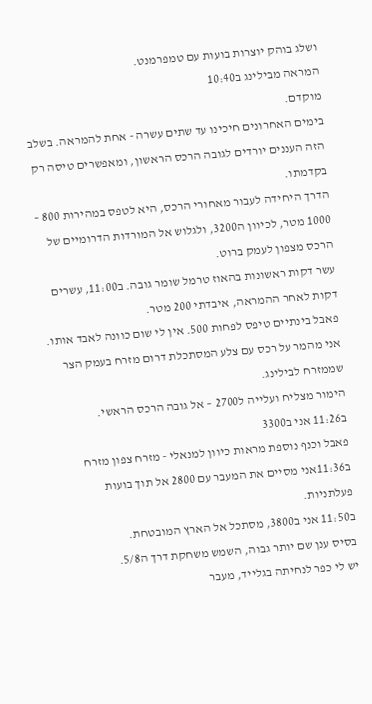ושלג בוהק יוצרות בועות עם טמפרמנט.
המראה מבילינג ב10:40
מוקדם.
בימים האחרונים חיכינו עד שתים עשרה - אחת להמראה. בשלב הזה העננים יורדים לגובה הרכס הראשון, ומאפשרים טיסה רק בקדמתו.
הדרך היחידה לעבור מאחורי הרכס, היא לטפס במהירות 800 – 1000 מטר, לכיוון ה3200, ולגלוש אל המורדות הדרומיים של הרכס מצפון לעמק ברוט.
עשר דקות ראשונות בהאוז טרמל שומר גובה. ב11:00, עשרים דקות לאחר ההמראה, איבדתי 200 מטר.
פאבל בינתיים טיפס לפחות 500. אין לי שום כוונה לאבד אותו.
אני מהמר על רכס עם צלע המסתכלת דרום מזרח בעמק הצר שממזרח לבילינג.
הימור מצליח ועלייה ל2700 – אל גובה הרכס הראשי.
ב11:26 אני ב3300
פאבל וכנף נוספת מראות כיוון למנאלי - מזרח צפון מזרח
ב11:36אני מסיים את המעבר עם 2800 אל תוך בועות פעלתניות.
ב11:50 אני ב3800, מסתכל אל הארץ המובטחת.
בסיס ענן שם יותר גבוה, השמש משחקת דרך ה5/8.
יש לי כפר לנחיתה בגלייד, מעבר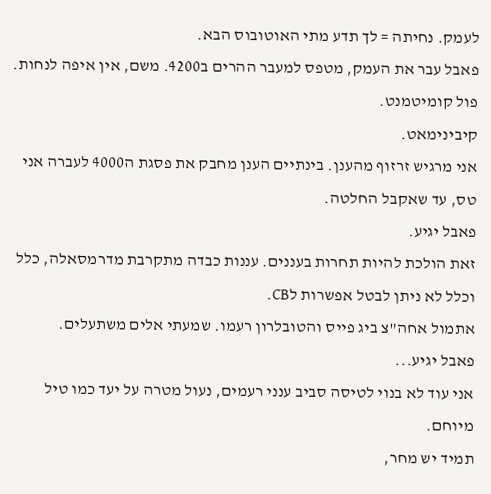לעמק. נחיתה = לך תדע מתי האוטובוס הבא.
פאבל עבר את העמק, מטפס למעבר ההרים ב4200. משם, אין איפה לנחות.
פול קומיטמנט.
קיבינימאט.
אני מרגיש זרזוף מהענן. בינתיים הענן מחבק את פסגת ה4000 לעברה אני טס, עד שאקבל החלטה.
פאבל יגיע.
זאת הולכת להיות תחרות בעננים. עננות כבדה מתקרבת מדרמסאלה, כלל וכלל לא ניתן לבטל אפשרות לCB.
אתמול אחה"צ ביג פייס והטובלרון רעמו. שמעתי אלים משתעלים.
פאבל יגיע...
אני עוד לא בנוי לטיסה סביב ענני רעמים, נעול מטרה על יעד כמו טיל מיוחם.
תמיד יש מחר,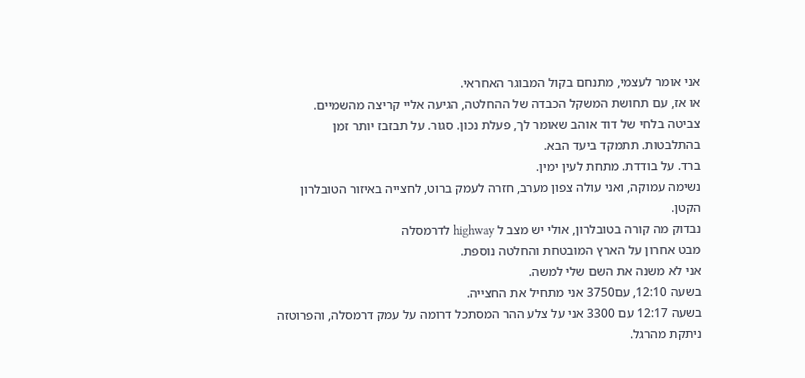אני אומר לעצמי, מתנחם בקול המבוגר האחראי.
או אז, עם תחושת המשקל הכבדה של ההחלטה, הגיעה אליי קריצה מהשמיים.
צביטה בלחי של דוד אוהב שאומר לך, פעלת נכון. סגור. על תבזבז יותר זמן בהתלבטות. תתמקד ביעד הבא.
ברד. על בודדת. מתחת לעין ימין.
נשימה עמוקה, ואני עולה צפון מערב, חזרה לעמק ברוט, לחצייה באיזור הטובלרון הקטן.
נבדוק מה קורה בטובלרון, אולי יש מצב ל highway לדרמסלה
מבט אחרון על הארץ המובטחת והחלטה נוספת.
אני לא משנה את השם שלי למשה.
בשעה 12:10, עם3750 אני מתחיל את החצייה.
בשעה 12:17 עם 3300 אני על צלע ההר המסתכל דרומה על עמק דרמסלה, והפרוטזה ניתקת מהרגל.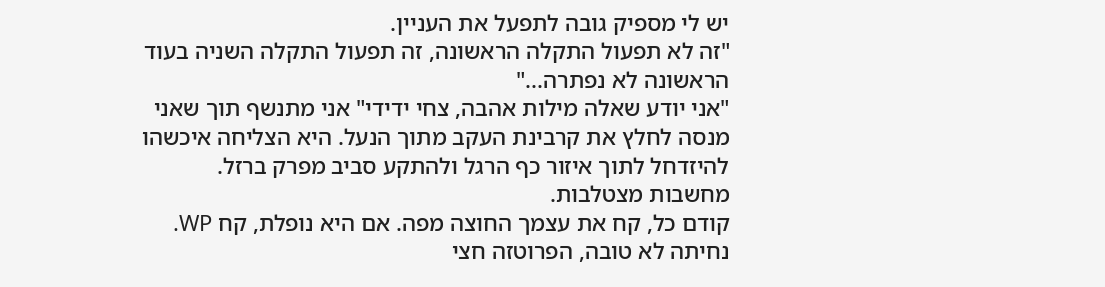יש לי מספיק גובה לתפעל את העניין.
"זה לא תפעול התקלה הראשונה, זה תפעול התקלה השניה בעוד הראשונה לא נפתרה..."
"אני יודע שאלה מילות אהבה, צחי ידידי" אני מתנשף תוך שאני מנסה לחלץ את קרבינת העקב מתוך הנעל. היא הצליחה איכשהו להיזדחל לתוך איזור כף הרגל ולהתקע סביב מפרק ברזל.
מחשבות מצטלבות.
קודם כל, קח את עצמך החוצה מפה. אם היא נופלת, קח WP.
נחיתה לא טובה, הפרוטזה חצי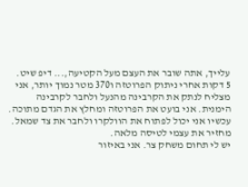עלייך, אתה שובר את העצם מעל הקטיעה,... דיפ שיט.
5 דקות אחרי ניתוק הפרוטזה ו370 מטר נמוך יותר, אני מצליח לנתק את הקרבינה מהנעל ולחבר לקרבינה הימנית. אני בועט את הפרוטזה ומחלץ את הגדם מתוכה. עכשיו אני יכול לפתוח את הוולקרו ולחבר את צד שמאל.
מחזיר את עצמי לטיסה מלאה.
יש לי תחום משחק צר. אני באיזור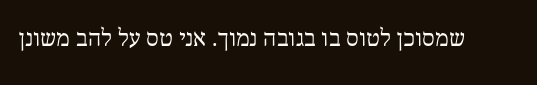שמסוכן לטוס בו בגובה נמוך. אני טס על להב משונן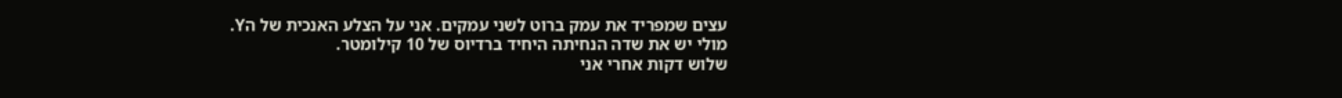עצים שמפריד את עמק ברוט לשני עמקים. אני על הצלע האנכית של הY.
מולי יש את שדה הנחיתה היחיד ברדיוס של 10 קילומטר.
שלוש דקות אחרי אני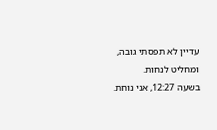עדיין לא תפסתי גובה, ומחליט לנחות.
בשעה 12:27, אני נוחת.